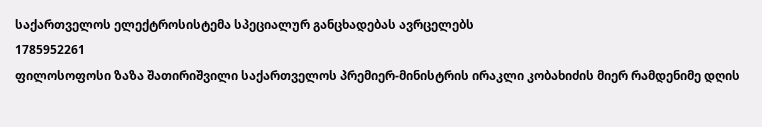საქართველოს ელექტროსისტემა სპეციალურ განცხადებას ავრცელებს
1785952261
ფილოსოფოსი ზაზა შათირიშვილი საქართველოს პრემიერ-მინისტრის ირაკლი კობახიძის მიერ რამდენიმე დღის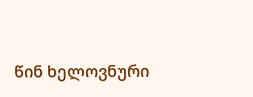წინ ხელოვნური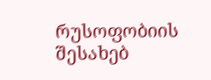რუსოფობიის შესახებ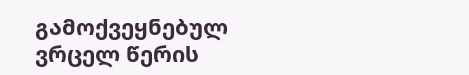გამოქვეყნებულ ვრცელ წერის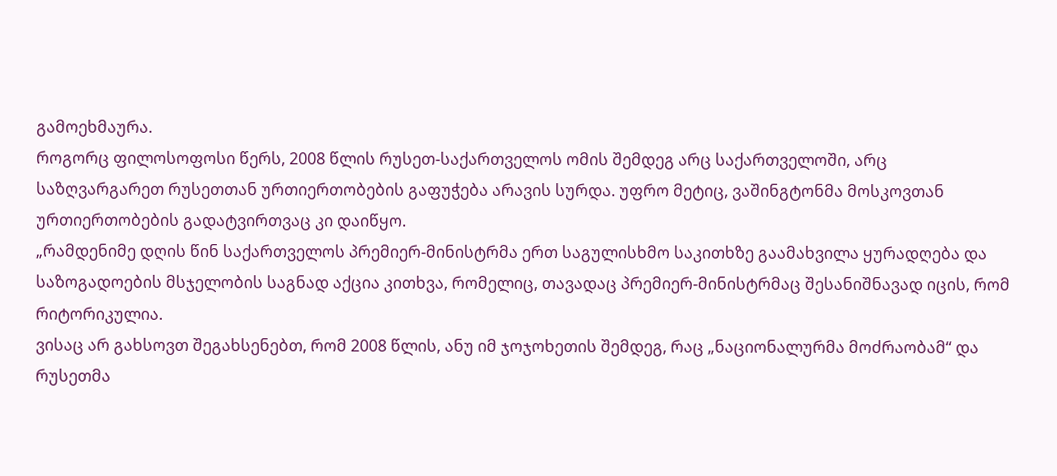გამოეხმაურა.
როგორც ფილოსოფოსი წერს, 2008 წლის რუსეთ-საქართველოს ომის შემდეგ არც საქართველოში, არც საზღვარგარეთ რუსეთთან ურთიერთობების გაფუჭება არავის სურდა. უფრო მეტიც, ვაშინგტონმა მოსკოვთან ურთიერთობების გადატვირთვაც კი დაიწყო.
„რამდენიმე დღის წინ საქართველოს პრემიერ-მინისტრმა ერთ საგულისხმო საკითხზე გაამახვილა ყურადღება და საზოგადოების მსჯელობის საგნად აქცია კითხვა, რომელიც, თავადაც პრემიერ-მინისტრმაც შესანიშნავად იცის, რომ რიტორიკულია.
ვისაც არ გახსოვთ შეგახსენებთ, რომ 2008 წლის, ანუ იმ ჯოჯოხეთის შემდეგ, რაც „ნაციონალურმა მოძრაობამ“ და რუსეთმა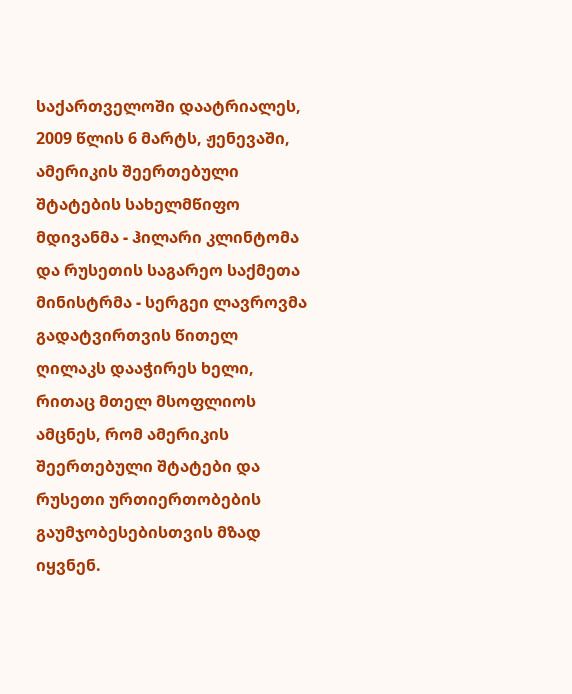საქართველოში დაატრიალეს, 2009 წლის 6 მარტს, ჟენევაში, ამერიკის შეერთებული შტატების სახელმწიფო მდივანმა - ჰილარი კლინტომა და რუსეთის საგარეო საქმეთა მინისტრმა - სერგეი ლავროვმა გადატვირთვის წითელ ღილაკს დააჭირეს ხელი, რითაც მთელ მსოფლიოს ამცნეს, რომ ამერიკის შეერთებული შტატები და რუსეთი ურთიერთობების გაუმჯობესებისთვის მზად იყვნენ.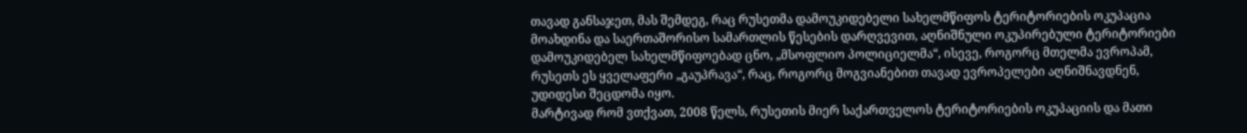თავად განსაჯეთ, მას შემდეგ, რაც რუსეთმა დამოუკიდებელი სახელმწიფოს ტერიტორიების ოკუპაცია მოახდინა და საერთაშორისო სამართლის წესების დარღვევით, აღნიშნული ოკუპირებული ტერიტორიები დამოუკიდებელ სახელმწიფოებად ცნო, „მსოფლიო პოლიციელმა“, ისევე, როგორც მთელმა ევროპამ, რუსეთს ეს ყველაფერი „გაუპრავა“, რაც, როგორც მოგვიანებით თავად ევროპელები აღნიშნავდნენ, უდიდესი შეცდომა იყო.
მარტივად რომ ვთქვათ, 2008 წელს, რუსეთის მიერ საქართველოს ტერიტორიების ოკუპაციის და მათი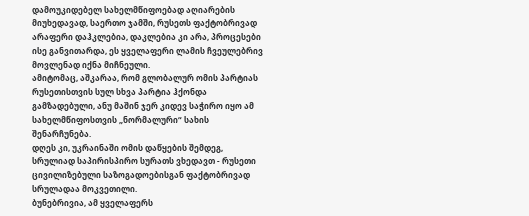დამოუკიდებელ სახელმწიფოებად აღიარების მიუხედავად, საერთო ჯამში, რუსეთს ფაქტობრივად არაფერი დაჰკლებია, დაკლებია კი არა, პროცესები ისე განვითარდა, ეს ყველაფერი ლამის ჩვეულებრივ მოვლენად იქნა მიჩნეული.
ამიტომაც, აშკარაა, რომ გლობალურ ომის პარტიას რუსეთისთვის სულ სხვა პარტია ჰქონდა გამზადებული, ანუ მაშინ ჯერ კიდევ საჭირო იყო ამ სახელმწიფოსთვის „ნორმალური“ სახის შენარჩუნება.
დღეს კი, უკრაინაში ომის დაწყების შემდეგ, სრულიად საპირისპირო სურათს ვხედავთ - რუსეთი ცივილიზებული საზოგადოებისგან ფაქტობრივად სრულადაა მოკვეთილი.
ბუნებრივია, ამ ყველაფერს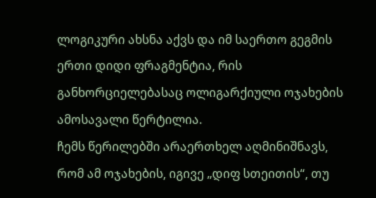ლოგიკური ახსნა აქვს და იმ საერთო გეგმის ერთი დიდი ფრაგმენტია, რის განხორციელებასაც ოლიგარქიული ოჯახების ამოსავალი წერტილია.
ჩემს წერილებში არაერთხელ აღმინიშნავს, რომ ამ ოჯახების, იგივე „დიფ სთეითის“, თუ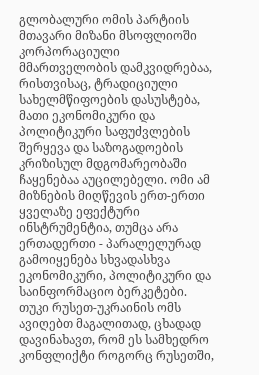გლობალური ომის პარტიის მთავარი მიზანი მსოფლიოში კორპორაციული მმართველობის დამკვიდრებაა, რისთვისაც, ტრადიციული სახელმწიფოების დასუსტება, მათი ეკონომიკური და პოლიტიკური საფუძვლების შერყევა და საზოგადოების კრიზისულ მდგომარეობაში ჩაყენებაა აუცილებელი. ომი ამ მიზნების მიღწევის ერთ-ერთი ყველაზე ეფექტური ინსტრუმენტია, თუმცა არა ერთადერთი - პარალელურად გამოიყენება სხვადასხვა ეკონომიკური, პოლიტიკური და საინფორმაციო ბერკეტები.
თუკი რუსეთ-უკრაინის ომს ავიღებთ მაგალითად, ცხადად დავინახავთ, რომ ეს სამხედრო კონფლიქტი როგორც რუსეთში,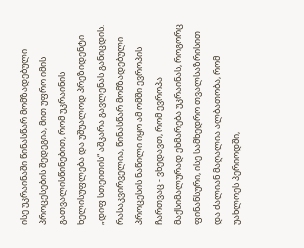ისე უკრაინაში წინასწარ მომზადებული პროცესების შედეგია, მით უფრო იმის გათვალისწინებით, რომ უკრაინის ხელისუფლება და უშუალოდ პრეზიდენტი „დიფ სთეითის“ აშკარა გავლენას განიცდის. რასაკვირველია, წინასწარ მომზადებული პროცესის ნაწილი იყო ამ ომში ევროპის ჩართვაც - ვხედავთ, რომ ევროპა მაქსიმალურად ეხმარება უკრაინას, როგორც ფინანსური, ისე სამხედრო თვალსაზრისით და ძალიან მაღალია ალბათობა, რომ უახლოეს პერიოდში,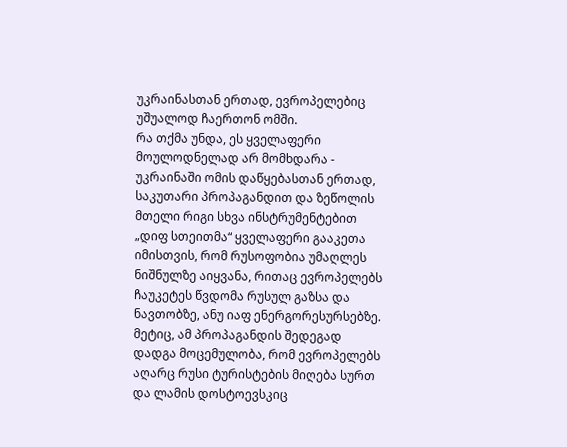უკრაინასთან ერთად, ევროპელებიც უშუალოდ ჩაერთონ ომში.
რა თქმა უნდა, ეს ყველაფერი მოულოდნელად არ მომხდარა - უკრაინაში ომის დაწყებასთან ერთად, საკუთარი პროპაგანდით და ზეწოლის მთელი რიგი სხვა ინსტრუმენტებით „დიფ სთეითმა“ ყველაფერი გააკეთა იმისთვის, რომ რუსოფობია უმაღლეს ნიშნულზე აიყვანა, რითაც ევროპელებს ჩაუკეტეს წვდომა რუსულ გაზსა და ნავთობზე, ანუ იაფ ენერგორესურსებზე. მეტიც, ამ პროპაგანდის შედეგად დადგა მოცემულობა, რომ ევროპელებს აღარც რუსი ტურისტების მიღება სურთ და ლამის დოსტოევსკიც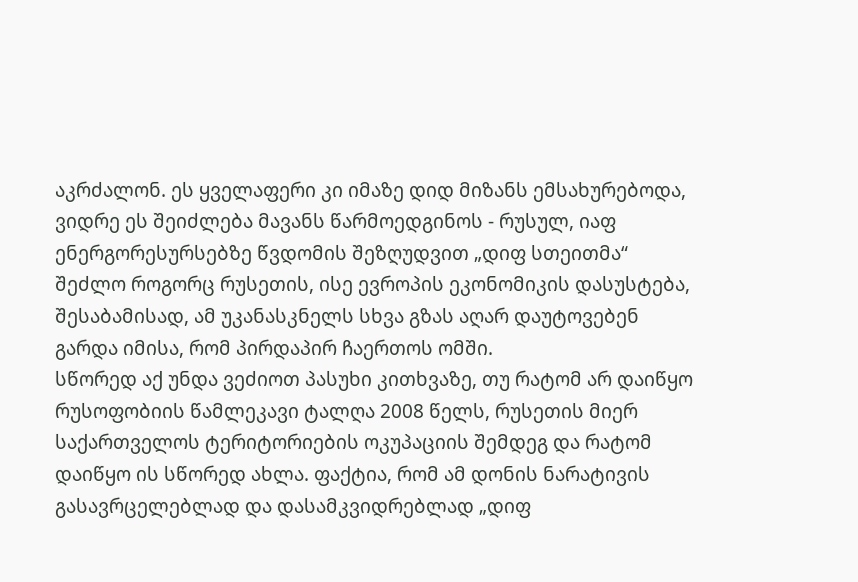აკრძალონ. ეს ყველაფერი კი იმაზე დიდ მიზანს ემსახურებოდა, ვიდრე ეს შეიძლება მავანს წარმოედგინოს - რუსულ, იაფ ენერგორესურსებზე წვდომის შეზღუდვით „დიფ სთეითმა“ შეძლო როგორც რუსეთის, ისე ევროპის ეკონომიკის დასუსტება, შესაბამისად, ამ უკანასკნელს სხვა გზას აღარ დაუტოვებენ გარდა იმისა, რომ პირდაპირ ჩაერთოს ომში.
სწორედ აქ უნდა ვეძიოთ პასუხი კითხვაზე, თუ რატომ არ დაიწყო რუსოფობიის წამლეკავი ტალღა 2008 წელს, რუსეთის მიერ საქართველოს ტერიტორიების ოკუპაციის შემდეგ და რატომ დაიწყო ის სწორედ ახლა. ფაქტია, რომ ამ დონის ნარატივის გასავრცელებლად და დასამკვიდრებლად „დიფ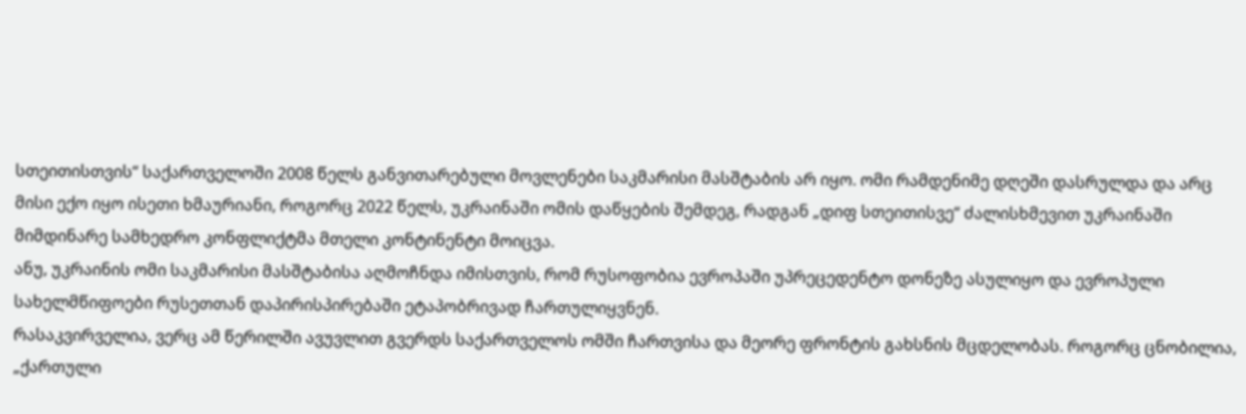სთეითისთვის“ საქართველოში 2008 წელს განვითარებული მოვლენები საკმარისი მასშტაბის არ იყო. ომი რამდენიმე დღეში დასრულდა და არც მისი ექო იყო ისეთი ხმაურიანი, როგორც 2022 წელს, უკრაინაში ომის დაწყების შემდეგ, რადგან „დიფ სთეითისვე“ ძალისხმევით უკრაინაში მიმდინარე სამხედრო კონფლიქტმა მთელი კონტინენტი მოიცვა.
ანუ, უკრაინის ომი საკმარისი მასშტაბისა აღმოჩნდა იმისთვის, რომ რუსოფობია ევროპაში უპრეცედენტო დონეზე ასულიყო და ევროპული სახელმწიფოები რუსეთთან დაპირისპირებაში ეტაპობრივად ჩართულიყვნენ.
რასაკვირველია, ვერც ამ წერილში ავუვლით გვერდს საქართველოს ომში ჩართვისა და მეორე ფრონტის გახსნის მცდელობას. როგორც ცნობილია, „ქართული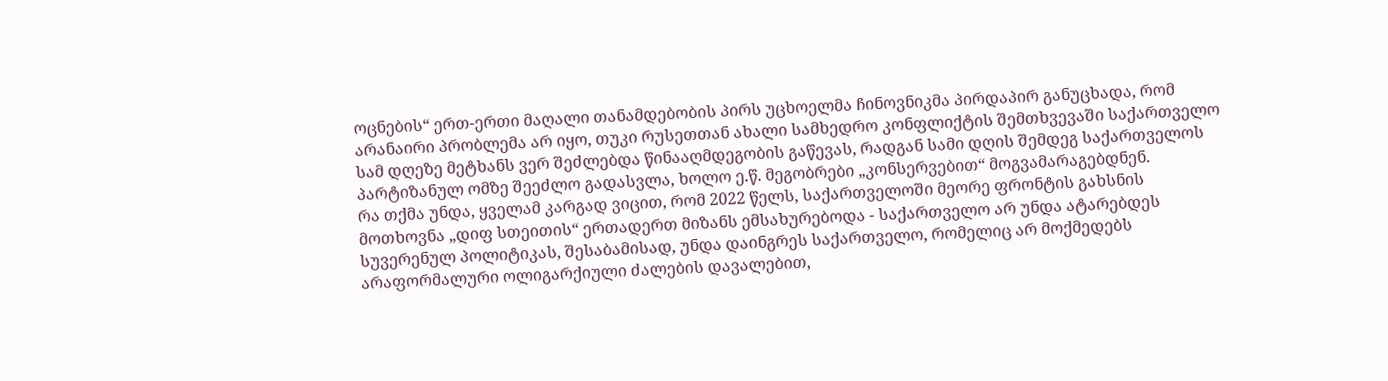ოცნების“ ერთ-ერთი მაღალი თანამდებობის პირს უცხოელმა ჩინოვნიკმა პირდაპირ განუცხადა, რომ არანაირი პრობლემა არ იყო, თუკი რუსეთთან ახალი სამხედრო კონფლიქტის შემთხვევაში საქართველო სამ დღეზე მეტხანს ვერ შეძლებდა წინააღმდეგობის გაწევას, რადგან სამი დღის შემდეგ საქართველოს პარტიზანულ ომზე შეეძლო გადასვლა, ხოლო ე.წ. მეგობრები „კონსერვებით“ მოგვამარაგებდნენ.
რა თქმა უნდა, ყველამ კარგად ვიცით, რომ 2022 წელს, საქართველოში მეორე ფრონტის გახსნის მოთხოვნა „დიფ სთეითის“ ერთადერთ მიზანს ემსახურებოდა - საქართველო არ უნდა ატარებდეს სუვერენულ პოლიტიკას, შესაბამისად, უნდა დაინგრეს საქართველო, რომელიც არ მოქმედებს არაფორმალური ოლიგარქიული ძალების დავალებით,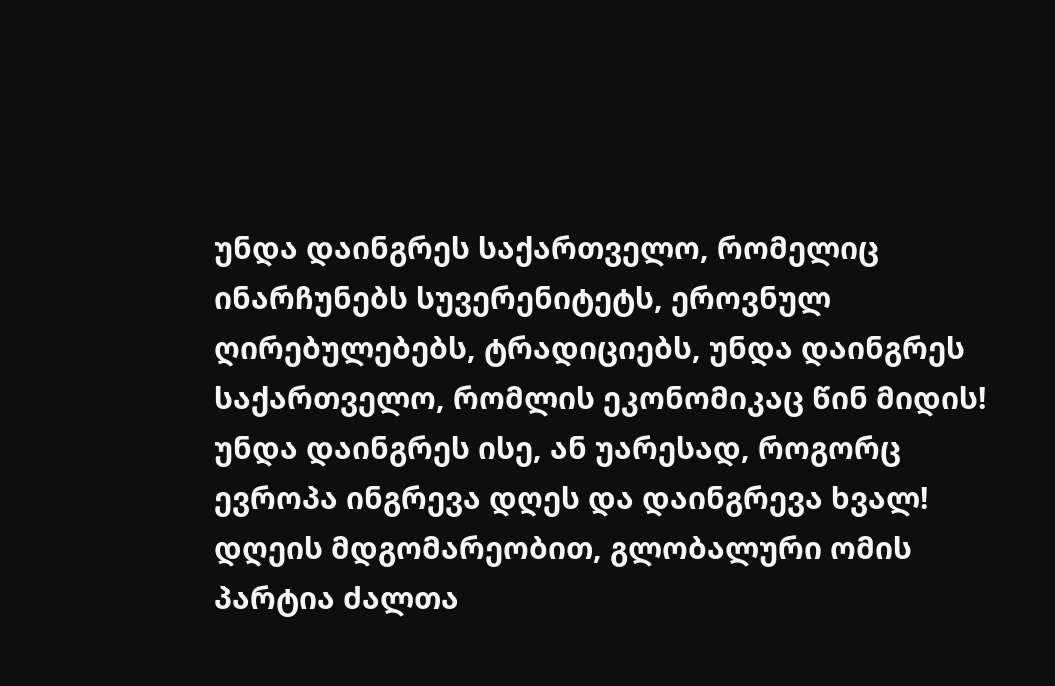უნდა დაინგრეს საქართველო, რომელიც ინარჩუნებს სუვერენიტეტს, ეროვნულ ღირებულებებს, ტრადიციებს, უნდა დაინგრეს საქართველო, რომლის ეკონომიკაც წინ მიდის! უნდა დაინგრეს ისე, ან უარესად, როგორც ევროპა ინგრევა დღეს და დაინგრევა ხვალ!
დღეის მდგომარეობით, გლობალური ომის პარტია ძალთა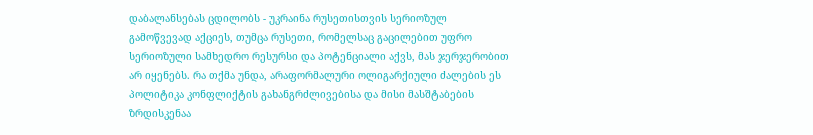დაბალანსებას ცდილობს - უკრაინა რუსეთისთვის სერიოზულ გამოწვევად აქციეს, თუმცა რუსეთი, რომელსაც გაცილებით უფრო სერიოზული სამხედრო რესურსი და პოტენციალი აქვს, მას ჯერჯერობით არ იყენებს. რა თქმა უნდა, არაფორმალური ოლიგარქიული ძალების ეს პოლიტიკა კონფლიქტის გახანგრძლივებისა და მისი მასშტაბების ზრდისკენაა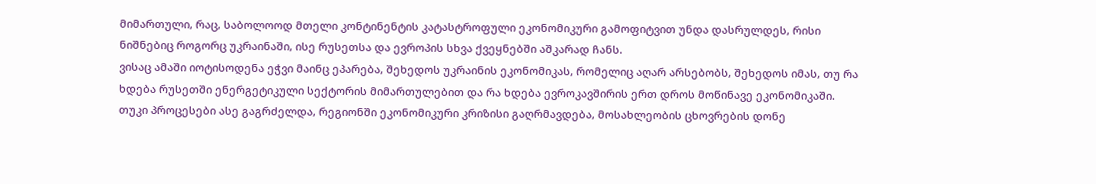მიმართული, რაც, საბოლოოდ მთელი კონტინენტის კატასტროფული ეკონომიკური გამოფიტვით უნდა დასრულდეს, რისი ნიშნებიც როგორც უკრაინაში, ისე რუსეთსა და ევროპის სხვა ქვეყნებში აშკარად ჩანს.
ვისაც ამაში იოტისოდენა ეჭვი მაინც ეპარება, შეხედოს უკრაინის ეკონომიკას, რომელიც აღარ არსებობს, შეხედოს იმას, თუ რა ხდება რუსეთში ენერგეტიკული სექტორის მიმართულებით და რა ხდება ევროკავშირის ერთ დროს მოწინავე ეკონომიკაში.
თუკი პროცესები ასე გაგრძელდა, რეგიონში ეკონომიკური კრიზისი გაღრმავდება, მოსახლეობის ცხოვრების დონე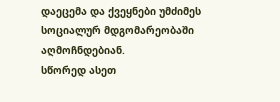დაეცემა და ქვეყნები უმძიმეს სოციალურ მდგომარეობაში აღმოჩნდებიან.
სწორედ ასეთ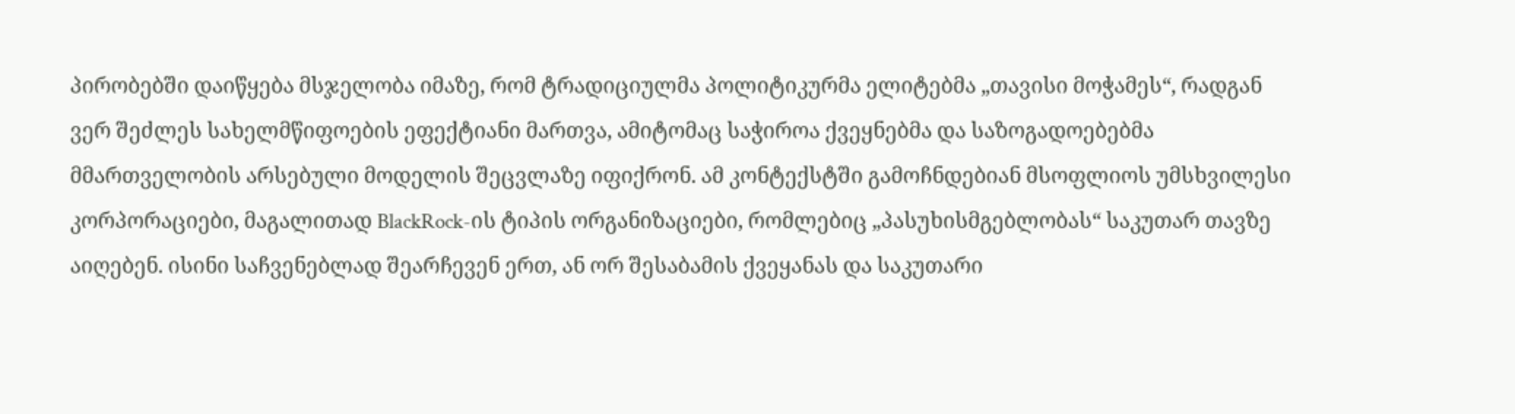პირობებში დაიწყება მსჯელობა იმაზე, რომ ტრადიციულმა პოლიტიკურმა ელიტებმა „თავისი მოჭამეს“, რადგან ვერ შეძლეს სახელმწიფოების ეფექტიანი მართვა, ამიტომაც საჭიროა ქვეყნებმა და საზოგადოებებმა მმართველობის არსებული მოდელის შეცვლაზე იფიქრონ. ამ კონტექსტში გამოჩნდებიან მსოფლიოს უმსხვილესი კორპორაციები, მაგალითად BlackRock-ის ტიპის ორგანიზაციები, რომლებიც „პასუხისმგებლობას“ საკუთარ თავზე აიღებენ. ისინი საჩვენებლად შეარჩევენ ერთ, ან ორ შესაბამის ქვეყანას და საკუთარი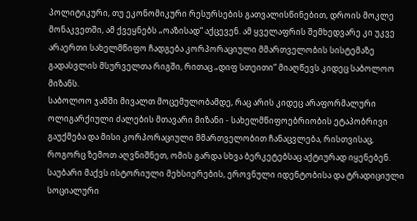პოლიტიკური, თუ ეკონომიკური რესურსების გათვალისწინებით, დროის მოკლე მონაკვეთში, ამ ქვეყნებს „ოაზისად“ აქცევენ. ამ ყველაფრის შემხედვარე კი უკვე არაერთი სახელმწიფო ჩადგება კორპორაციული მმართველობის სისტემაზე გადასვლის მსურველთა რიგში, რითაც „დიფ სთეითი“ მიაღწევს კიდეც საბოლოო მიზანს.
საბოლოო ჯამში მივალთ მოცემულობამდე, რაც არის კიდეც არაფორმალური ოლიგარქიული ძალების მთავარი მიზანი - სახელმწიფოებრიობის ეტაპობრივი გაუქმება და მისი კორპორაციული მმართველობით ჩანაცვლება, რისთვისაც, როგორც ზემოთ აღვნიშნეთ, ომის გარდა სხვა ბერკეტებსაც აქტიურად იყენებენ.
საუბარი მაქვს ისტორიული მეხსიერების, ეროვნული იდენტობისა და ტრადიციული სოციალური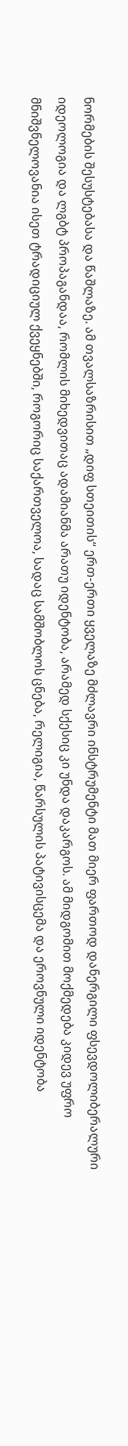ნორმების შესუსტებასა და წაშლაზე. ამ თვალსაზრისით „დიფ სთეითის“ ერთ-ერთი ყველაზე მძლავრი ინსტრუმენტი მათ მიერ ფართოდ დანერგილი ფსევდოლიბერალური იდეოლოგია და ლგბტ პროპაგანდაა, რომლის მიხედვითაც ადამიანმა არათუ იდენტობა, არამედ სქესიც კი უნდა დაკარგოს. ამ მიდგომით მოქმედება კიდევ უფრო მნიშვნელოვანია ისეთ ტრადიციულ ქვეყნებში, როგორიც საქართველოა, სადაც სამშობლოს ცნება, რელიგია, წარსულის პატივისცემა და ეროვნული იდენტობა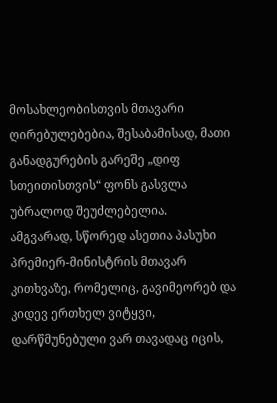მოსახლეობისთვის მთავარი ღირებულებებია, შესაბამისად, მათი განადგურების გარეშე „დიფ სთეითისთვის“ ფონს გასვლა უბრალოდ შეუძლებელია.
ამგვარად, სწორედ ასეთია პასუხი პრემიერ-მინისტრის მთავარ კითხვაზე, რომელიც, გავიმეორებ და კიდევ ერთხელ ვიტყვი, დარწმუნებული ვარ თავადაც იცის,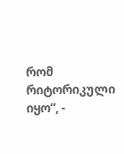რომ რიტორიკული იყო“, -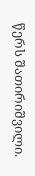წერს შათირიშვილი.